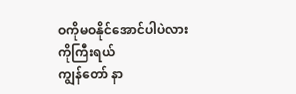ဝကိုမဝနိုင်အောင်ပါပဲလား ကိုကြီးရယ်
ကျွန်တော် နာ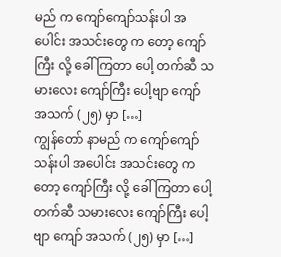မည် က ကျော်ကျော်သန်းပါ အပေါင်း အသင်းတွေ က တော့ ကျော်ကြီး လို့ ခေါ်ကြတာ ပေါ့ တက်ဆီ သမားလေး ကျော်ကြီး ပေါ့ဗျာ ကျော် အသက် (၂၅) မှာ […]
ကျွန်တော် နာမည် က ကျော်ကျော်သန်းပါ အပေါင်း အသင်းတွေ က တော့ ကျော်ကြီး လို့ ခေါ်ကြတာ ပေါ့ တက်ဆီ သမားလေး ကျော်ကြီး ပေါ့ဗျာ ကျော် အသက် (၂၅) မှာ […]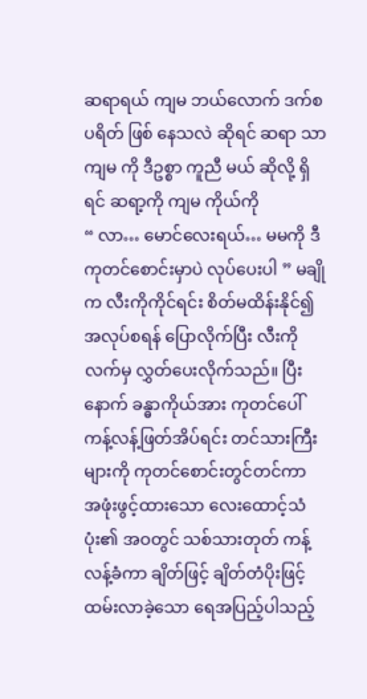ဆရာရယ် ကျမ ဘယ်လောက် ဒက်စပရိတ် ဖြစ် နေသလဲ ဆိုရင် ဆရာ သာ ကျမ ကို ဒီဥစ္စာ ကူညီ မယ် ဆိုလို့ ရှိ ရင် ဆရာ့ကို ကျမ ကိုယ်ကို
“ လာ… မောင်လေးရယ်… မမကို ဒီကုတင်စောင်းမှာပဲ လုပ်ပေးပါ ” မချိုက လီးကိုကိုင်ရင်း စိတ်မထိန်းနိုင်၍ အလုပ်စရန် ပြောလိုက်ပြီး လီးကိုလက်မှ လွှတ်ပေးလိုက်သည်။ ပြီးနောက် ခန္ဓာကိုယ်အား ကုတင်ပေါ် ကန့်လန့်ဖြတ်အိပ်ရင်း တင်သားကြီးများကို ကုတင်စောင်းတွင်တင်ကာ
အဖုံးဖွင့်ထားသော လေးထောင့်သံပုံး၏ အဝတွင် သစ်သားတုတ် ကန့်လန့်ခံကာ ချိတ်ဖြင့် ချိတ်တံပိုးဖြင့် ထမ်းလာခဲ့သော ရေအပြည့်ပါသည့်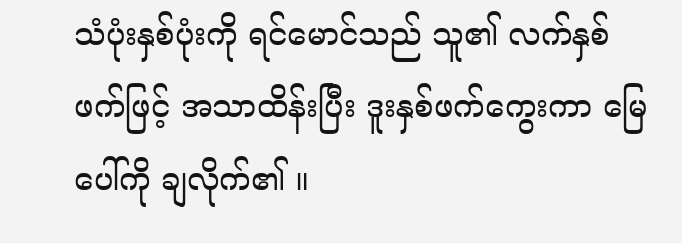သံပုံးနှစ်ပုံးကို ရင်မောင်သည် သူ၏ လက်နှစ်ဖက်ဖြင့် အသာထိန်းပြီး ဒူးနှစ်ဖက်ကွေးကာ မြေပေါ်ကို ချလိုက်၏ ။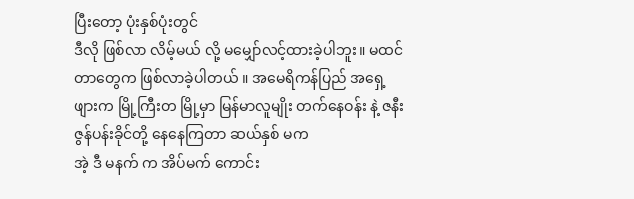ပြီးတော့ ပုံးနှစ်ပုံးတွင်
ဒီလို ဖြစ်လာ လိမ့်မယ် လို့ မမျှော်လင့်ထားခဲ့ပါဘူး။ မထင်တာတွေက ဖြစ်လာခဲ့ပါတယ် ။ အမေရိကန်ပြည် အရှေ့ဖျားက မြို့ကြီးတ မြို့မှာ မြန်မာလူမျိုး တက်နေဝန်း နဲ့ ဇနီး ဇွန်ပန်းခိုင်တို့ နေနေကြတာ ဆယ်နှစ် မက
အဲ့ ဒီ မနက် က အိပ်မက် ကောင်း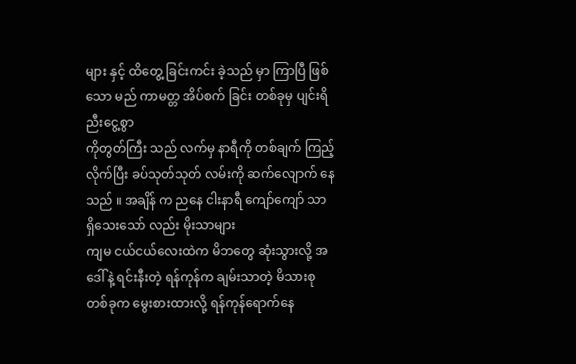များ နှင့် ထိတွေ့ ခြင်းကင်း ခဲ့သည် မှာ ကြာပြီ ဖြစ်သော မည် ကာမတ္တ အိပ်စက် ခြင်း တစ်ခုမှ ပျင်းရိ ညီးငွေ့စွာ
ကိုတွတ်ကြီး သည် လက်မှ နာရီကို တစ်ချက် ကြည့်လိုက်ပြီး ခပ်သုတ်သုတ် လမ်းကို ဆက်လျောက် နေသည် ။ အချိန် က ညနေ ငါးနာရီ ကျော်ကျော် သာ ရှိသေးသော် လည်း မိုးသာများ
ကျမ ငယ်ငယ်လေးထဲက မိဘတွေ ဆုံးသွားလို့ အဒေါ်နဲ့ ရင်းနီးတဲ့ ရန်ကုန်က ချမ်းသာတဲ့ မိသားစုတစ်ခုက မွေးစားထားလို့ ရန်ကုန်ရောက်နေ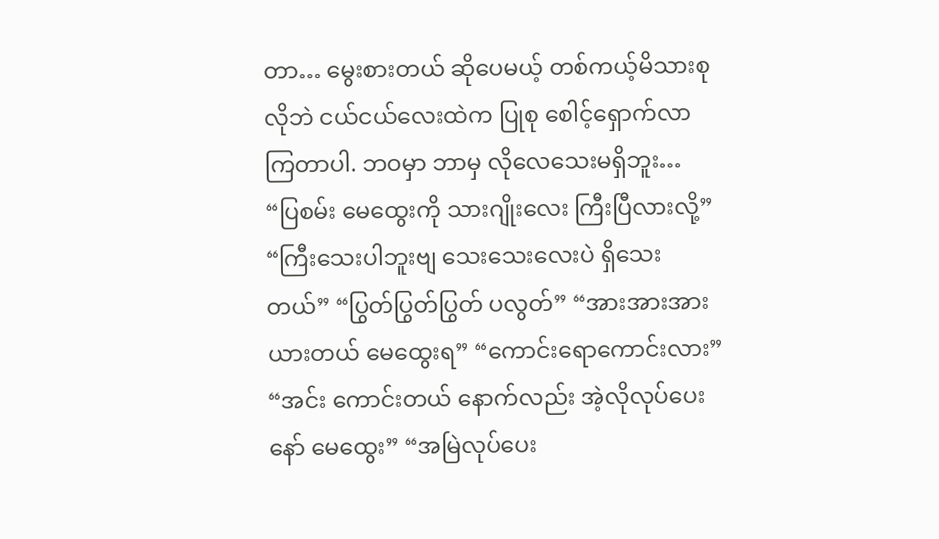တာ… မွေးစားတယ် ဆိုပေမယ့် တစ်ကယ့်မိသားစုလိုဘဲ ငယ်ငယ်လေးထဲက ပြုစု စေါင့်ရှောက်လာကြတာပါ. ဘဝမှာ ဘာမှ လိုလေသေးမရှိဘူး…
“ပြစမ်း မေထွေးကို သားဂျိုးလေး ကြီးပြီလားလို့” “ကြီးသေးပါဘူးဗျ သေးသေးလေးပဲ ရှိသေးတယ်” “ပြွတ်ပြွတ်ပြွတ် ပလွတ်” “အားအားအား ယားတယ် မေထွေးရ” “ကောင်းရောကောင်းလား” “အင်း ကောင်းတယ် နောက်လည်း အဲ့လိုလုပ်ပေးနော် မေထွေး” “အမြဲလုပ်ပေး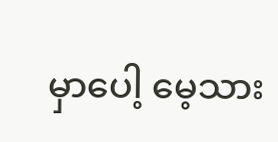မှာပေါ့ မေ့သား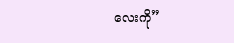လေးကို”